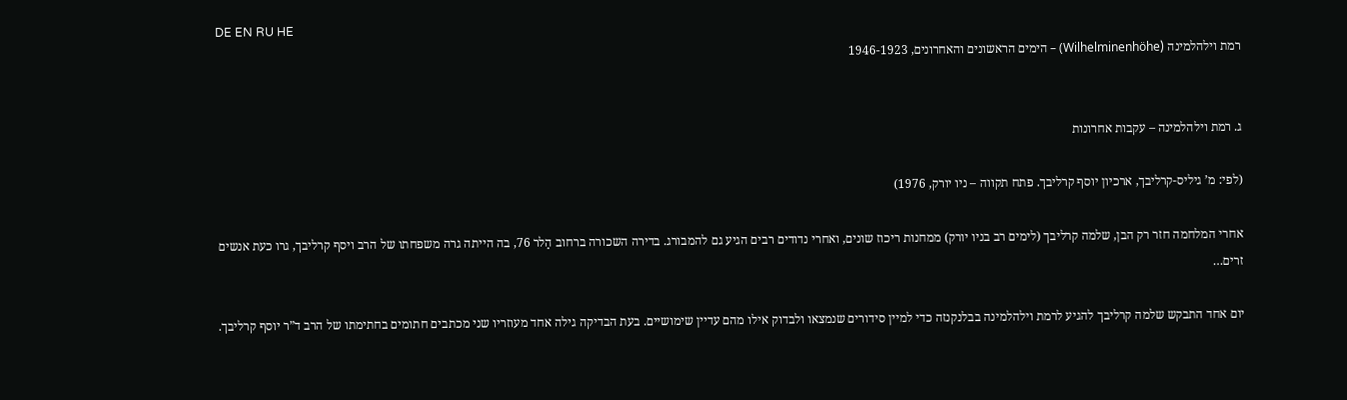DE EN RU HE
רמת וילהלמינה (Wilhelminenhöhe) – הימים הראשונים והאחרונים, 1946-1923


ג. רמת וילהלמינה – עקבות אחרונות

(לפי: מ’ גיליס-קרליבך, ארכיון יוסף קרליבך. פתח תקווה – ניו יורק, 1976)

אחרי המלחמה חזר רק הבן, שלמה קרליבך (לימים רב בניו יורק) ממחנות ריכוז שונים, ואחרי נדודים רבים הגיע גם להמבורג. בדירה השכורה ברחוב הַלר 76, בה הייתה גרה משפחתו של הרב ויסף קרליבך, גרו כעת אנשים זרים…

יום אחד התבקש שלמה קרליבך להגיע לרמת וילהלמינה בבלנקנזה כדי למיין סידורים שנמצאו ולבדוק אילו מהם עדיין שימושיים. בעת הבדיקה גילה אחד מעוזריו שני מכתבים חתומים בחתימתו של הרב ד”ר יוסף קרליבך.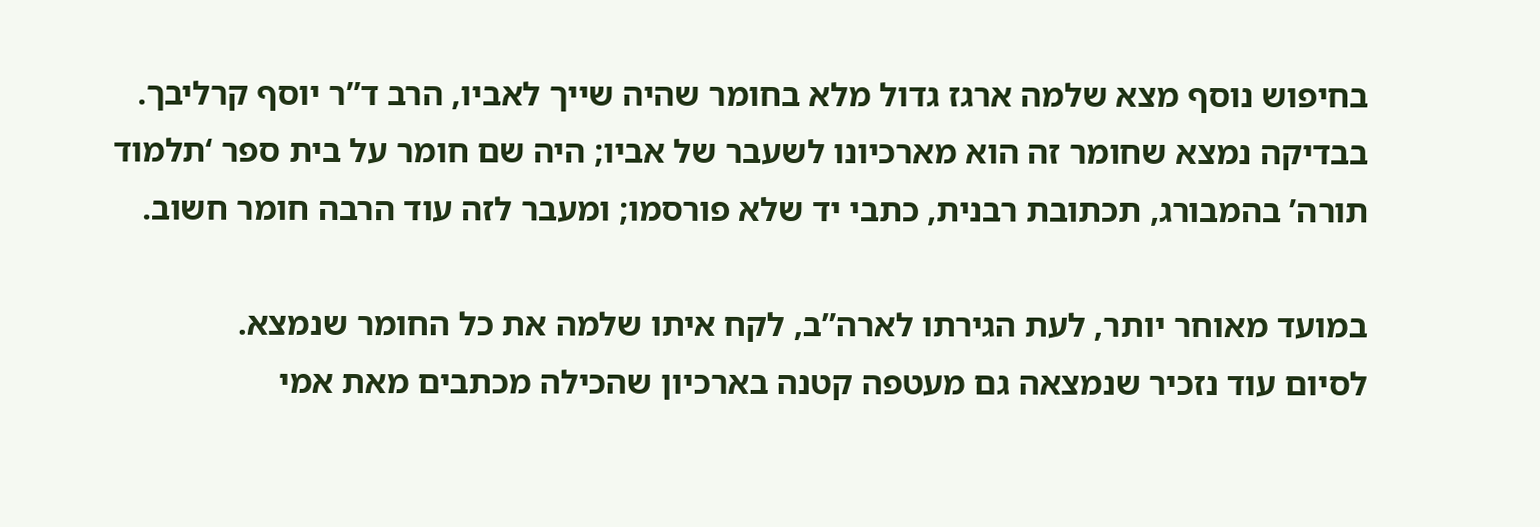בחיפוש נוסף מצא שלמה ארגז גדול מלא בחומר שהיה שייך לאביו, הרב ד”ר יוסף קרליבך. בבדיקה נמצא שחומר זה הוא מארכיונו לשעבר של אביו; היה שם חומר על בית ספר ‘תלמוד תורה’ בהמבורג, תכתובת רבנית, כתבי יד שלא פורסמו; ומעבר לזה עוד הרבה חומר חשוב.

במועד מאוחר יותר, לעת הגירתו לארה”ב, לקח איתו שלמה את כל החומר שנמצא.
לסיום עוד נזכיר שנמצאה גם מעטפה קטנה בארכיון שהכילה מכתבים מאת אמי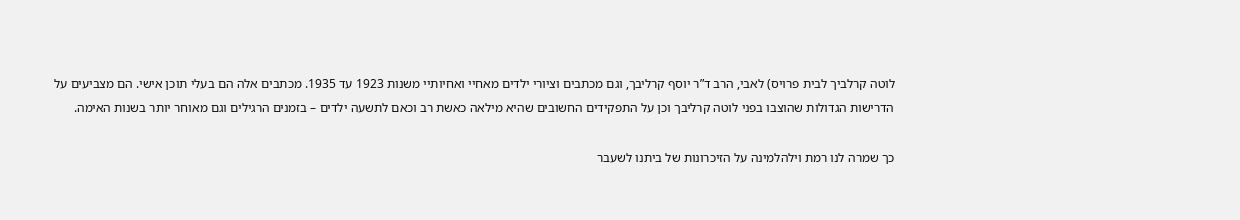לוטה קרלביך לבית פרויס) לאבי, הרב ד”ר יוסף קרליבך, וגם מכתבים וציורי ילדים מאחיי ואחיותיי משנות 1923 עד 1935. מכתבים אלה הם בעלי תוכן אישי. הם מצביעים על הדרישות הגדולות שהוצבו בפני לוטה קרליבך וכן על התפקידים החשובים שהיא מילאה כאשת רב וכאם לתשעה ילדים – בזמנים הרגילים וגם מאוחר יותר בשנות האימה.

כך שמרה לנו רמת וילהלמינה על הזיכרונות של ביתנו לשעבר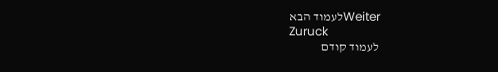Weiterלעמוד הבא
Zuruck
לעמוד קודם